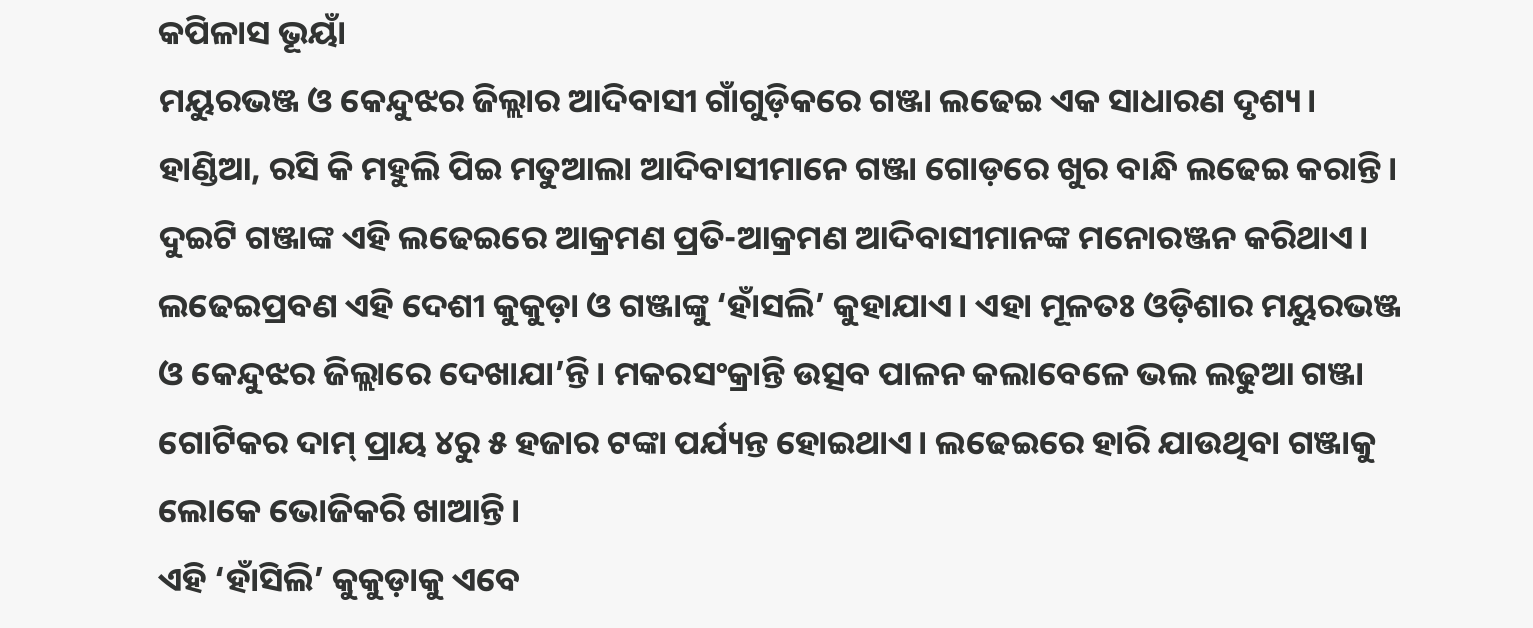କପିଳାସ ଭୂୟାଁ
ମୟୁରଭଞ୍ଜ ଓ କେନ୍ଦୁଝର ଜିଲ୍ଲାର ଆଦିବାସୀ ଗାଁଗୁଡ଼ିକରେ ଗଞ୍ଜା ଲଢେଇ ଏକ ସାଧାରଣ ଦୃଶ୍ୟ। ହାଣ୍ଡିଆ, ରସି କି ମହୁଲି ପିଇ ମତୁଆଲା ଆଦିବାସୀମାନେ ଗଞ୍ଜା ଗୋଡ଼ରେ ଖୁର ବାନ୍ଧି ଲଢେଇ କରାନ୍ତି। ଦୁଇଟି ଗଞ୍ଜାଙ୍କ ଏହି ଲଢେଇରେ ଆକ୍ରମଣ ପ୍ରତି-ଆକ୍ରମଣ ଆଦିବାସୀମାନଙ୍କ ମନୋରଞ୍ଜନ କରିଥାଏ।
ଲଢେଇପ୍ରବଣ ଏହି ଦେଶୀ କୁକୁଡ଼ା ଓ ଗଞ୍ଜାଙ୍କୁ ‘ହାଁସଲି’ କୁହାଯାଏ। ଏହା ମୂଳତଃ ଓଡ଼ିଶାର ମୟୁରଭଞ୍ଜ ଓ କେନ୍ଦୁଝର ଜିଲ୍ଲାରେ ଦେଖାଯା’ନ୍ତି। ମକରସଂକ୍ରାନ୍ତି ଉତ୍ସବ ପାଳନ କଲାବେଳେ ଭଲ ଲଢୁଆ ଗଞ୍ଜା ଗୋଟିକର ଦାମ୍ ପ୍ରାୟ ୪ରୁ ୫ ହଜାର ଟଙ୍କା ପର୍ଯ୍ୟନ୍ତ ହୋଇଥାଏ। ଲଢେଇରେ ହାରି ଯାଉଥିବା ଗଞ୍ଜାକୁ ଲୋକେ ଭୋଜିକରି ଖାଆନ୍ତି।
ଏହି ‘ହାଁସିଲି’ କୁକୁଡ଼ାକୁ ଏବେ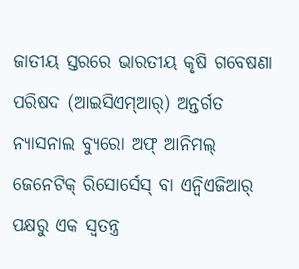ଜାତୀୟ ସ୍ତରରେ ଭାରତୀୟ କୃଷି ଗବେଷଣା ପରିଷଦ (ଆଇସିଏମ୍ଆର୍) ଅନ୍ତର୍ଗତ ନ୍ୟାସନାଲ ବ୍ୟୁରୋ ଅଫ୍ ଆନିମଲ୍ ଜେନେଟିକ୍ ରିସୋର୍ସେସ୍ ବା ଏନ୍ବିଏଜିଆର୍ ପକ୍ଷରୁ ଏକ ସ୍ୱତନ୍ତ୍ର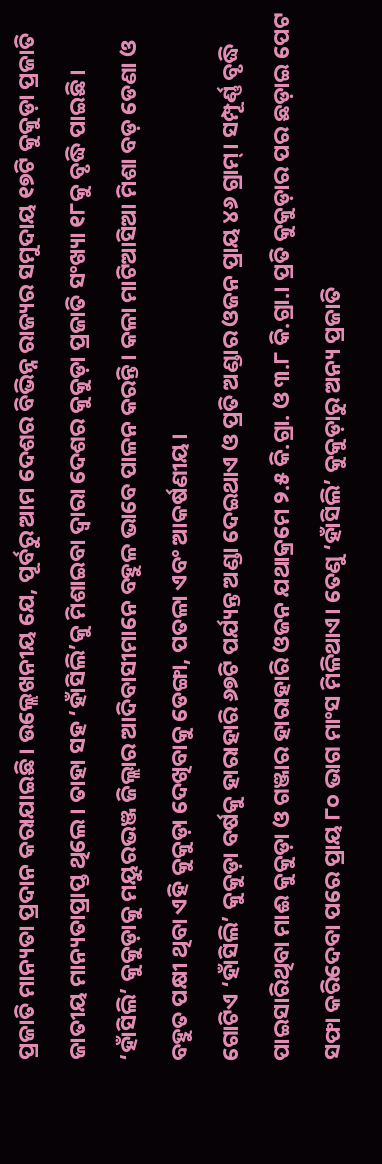ପ୍ରଜାତି ମାନ୍ୟତା ପ୍ରଦାନ କରାଯାଇଛି। ଉଲ୍ଲେଖନୀୟ ଯେ, ପୂର୍ବରୁ ଆମ ଦେଶର ବିଭିନ୍ନ ରାଜ୍ୟର ସମୁଦାୟ ୧୭ଟି କୁକୁଡ଼ା ପ୍ରଜାତି ଜାତୀୟ ମାନ୍ୟତାପ୍ରାପ୍ତ ଥିଲେ। ତାହା ସହ ‘ହାଁସିଲି’କୁ ମିଶାଇବା ଦ୍ୱାରା ଦେଶର କୁକୁଡ଼ା ପ୍ରଜାତି ସଂଖ୍ୟା ୧୮କୁ ବୃଦ୍ଧି ପାଇଛି।
‘ହାଁସିଲି’ କୁକୁଡ଼ାକୁ ମୟୁରଭଞ୍ଜ ଜିଲ୍ଲାର ଆଦିବାସୀମାନେ ବହୁଳ ଭାବେ ପାଳନ କରନ୍ତି। କଳା ମାଟିଆସିଆ ମିଶା ବଡ଼ ଡେଣା ଓ ବହୁତ ପକ୍ଷୀ ଥିବା ଏହି କୁକୁଡ଼ା ଦେଖିବାକୁ ଡେଙ୍ଗା, ପତଳା ଏବଂ ଆକର୍ଷଣୀୟ।
ଗୋଟିଏ ‘ହାଁସିଲି’ କୁକୁଡ଼ା ବର୍ଷକୁ ହାରାହାରି ୬୭ଟି ପର୍ଯ୍ୟନ୍ତ ଅଣ୍ଡା ଦେଇଥାଏ ଓ ପ୍ରତି ଅଣ୍ଡାର ଓଜନ ପ୍ରାୟ ୪୬ ଗ୍ରାମ୍। ସମ୍ପୂର୍ଣ୍ଣ ବୃଦ୍ଧି ପାଇସାରିଥିବା ମାଈ କୁକୁଡ଼ା ଓ ଗଞ୍ଜାର ହାରାହାରି ଓଜନ ଯଥାକ୍ରମେ ୨.୫ କି.ଗ୍ରା. ଓ ୩.୮ କି.ଗ୍ରା.। ପ୍ରତି କୁକୁଡ଼ାର ପର ଛଡ଼ାଇ ପେଟ ସଫା କରିଦେବା ପରେ ପ୍ରାୟ ୮୦ ଭାଗ ମାଂସ ମିଳିଥାଏ। ତେଣୁ ‘ହାଁସିଲି’ କୁକୁଡ଼ାରୁ ଅନ୍ୟ ପ୍ରଜାତି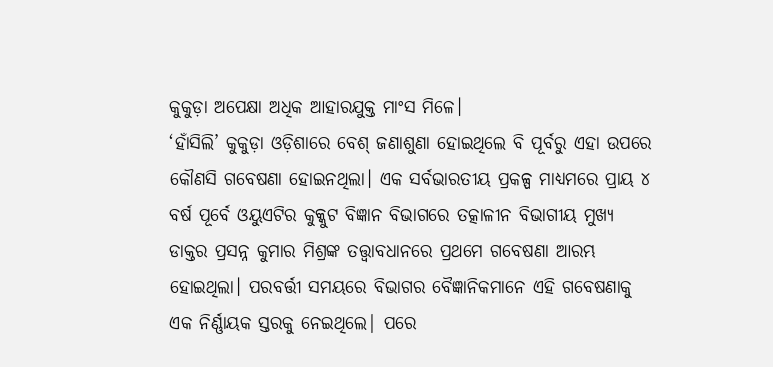କୁକୁଡ଼ା ଅପେକ୍ଷା ଅଧିକ ଆହାରଯୁକ୍ତ ମାଂସ ମିଳେ।
‘ହାଁସିଲି’ କୁକୁଡ଼ା ଓଡ଼ିଶାରେ ବେଶ୍ ଜଣାଶୁଣା ହୋଇଥିଲେ ବି ପୂର୍ବରୁ ଏହା ଉପରେ କୌଣସି ଗବେଷଣା ହୋଇନଥିଲା। ଏକ ସର୍ବଭାରତୀୟ ପ୍ରକଳ୍ପ ମାଧ୍ୟମରେ ପ୍ରାୟ ୪ ବର୍ଷ ପୂର୍ବେ ଓୟୁଏଟିର କୁକ୍କୁଟ ବିଜ୍ଞାନ ବିଭାଗରେ ତତ୍କାଳୀନ ବିଭାଗୀୟ ମୁଖ୍ୟ ଡାକ୍ତର ପ୍ରସନ୍ନ କୁମାର ମିଶ୍ରଙ୍କ ତତ୍ତ୍ୱାବଧାନରେ ପ୍ରଥମେ ଗବେଷଣା ଆରମ୍ଭ ହୋଇଥିଲା। ପରବର୍ତ୍ତୀ ସମୟରେ ବିଭାଗର ବୈଜ୍ଞାନିକମାନେ ଏହି ଗବେଷଣାକୁ ଏକ ନିର୍ଣ୍ଣାୟକ ସ୍ତରକୁ ନେଇଥିଲେ| ପରେ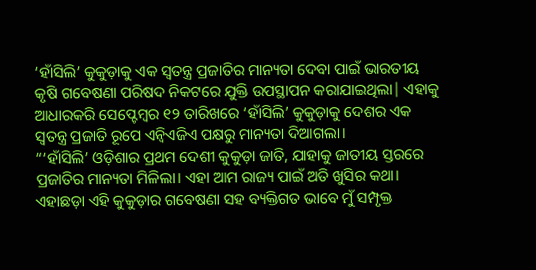‘ହାଁସିଲି’ କୁକୁଡ଼ାକୁ ଏକ ସ୍ୱତନ୍ତ୍ର ପ୍ରଜାତିର ମାନ୍ୟତା ଦେବା ପାଇଁ ଭାରତୀୟ କୃଷି ଗବେଷଣା ପରିଷଦ ନିକଟରେ ଯୁକ୍ତି ଉପସ୍ଥାପନ କରାଯାଇଥିଲା| ଏହାକୁ ଆଧାରକରି ସେପ୍ଟେମ୍ବର ୧୨ ତାରିଖରେ ‘ହାଁସିଲି’ କୁକୁଡ଼ାକୁ ଦେଶର ଏକ ସ୍ୱତନ୍ତ୍ର ପ୍ରଜାତି ରୂପେ ଏନ୍ବିଏଜିଏ ପକ୍ଷରୁ ମାନ୍ୟତା ଦିଆଗଲା।
“‘ହାଁସିଲି’ ଓଡ଼ିଶାର ପ୍ରଥମ ଦେଶୀ କୁକୁଡ଼ା ଜାତି, ଯାହାକୁ ଜାତୀୟ ସ୍ତରରେ ପ୍ରଜାତିର ମାନ୍ୟତା ମିଳିଲା। ଏହା ଆମ ରାଜ୍ୟ ପାଇଁ ଅତି ଖୁସିର କଥା। ଏହାଛଡ଼ା ଏହି କୁକୁଡ଼ାର ଗବେଷଣା ସହ ବ୍ୟକ୍ତିଗତ ଭାବେ ମୁଁ ସମ୍ପୃକ୍ତ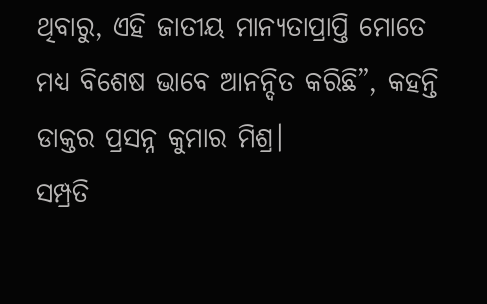ଥିବାରୁ, ଏହି ଜାତୀୟ ମାନ୍ୟତାପ୍ରାପ୍ତି ମୋତେ ମଧ୍ୟ ବିଶେଷ ଭାବେ ଆନନ୍ଦିତ କରିଛି”, କହନ୍ତି ଡାକ୍ତର ପ୍ରସନ୍ନ କୁମାର ମିଶ୍ର।
ସମ୍ପ୍ରତି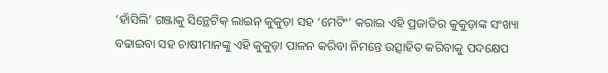‘ହାଁସିଲି’ ଗଞ୍ଜାକୁ ସିନ୍ଥେଟିକ୍ ଲାଇନ୍ କୁକୁଡ଼ା ସହ ‘ମେଟିଂ’ କରାଇ ଏହି ପ୍ରଜାତିର କୁକୁଡ଼ାଙ୍କ ସଂଖ୍ୟା ବଢାଇବା ସହ ଚାଷୀମାନଙ୍କୁ ଏହି କୁକୁଡ଼ା ପାଳନ କରିବା ନିମନ୍ତେ ଉତ୍ସାହିତ କରିବାକୁ ପଦକ୍ଷେପ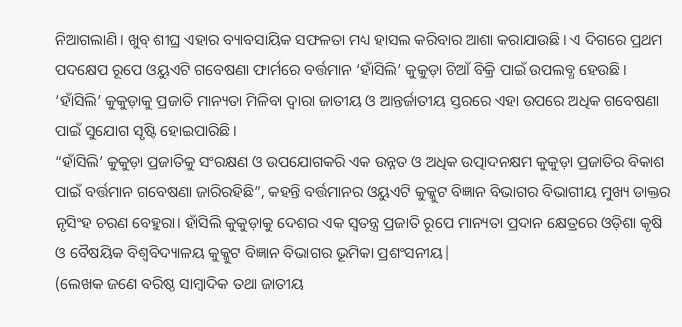ନିଆଗଲାଣି। ଖୁବ୍ ଶୀଘ୍ର ଏହାର ବ୍ୟାବସାୟିକ ସଫଳତା ମଧ୍ୟ ହାସଲ କରିବାର ଆଶା କରାଯାଉଛି। ଏ ଦିଗରେ ପ୍ରଥମ ପଦକ୍ଷେପ ରୂପେ ଓୟୁଏଟି ଗବେଷଣା ଫାର୍ମରେ ବର୍ତ୍ତମାନ ‘ହାଁସିଲି’ କୁକୁଡ଼ା ଚିଆଁ ବିକ୍ରି ପାଇଁ ଉପଲବ୍ଧ ହେଉଛି।
‘ହାଁସିଲି’ କୁକୁଡ଼ାକୁ ପ୍ରଜାତି ମାନ୍ୟତା ମିଳିବା ଦ୍ୱାରା ଜାତୀୟ ଓ ଆନ୍ତର୍ଜାତୀୟ ସ୍ତରରେ ଏହା ଉପରେ ଅଧିକ ଗବେଷଣା ପାଇଁ ସୁଯୋଗ ସୃଷ୍ଟି ହୋଇପାରିଛି।
“ହାଁସିଲି’ କୁକୁଡ଼ା ପ୍ରଜାତିକୁ ସଂରକ୍ଷଣ ଓ ଉପଯୋଗକରି ଏକ ଉନ୍ନତ ଓ ଅଧିକ ଉତ୍ପାଦନକ୍ଷମ କୁକୁଡ଼ା ପ୍ରଜାତିର ବିକାଶ ପାଇଁ ବର୍ତ୍ତମାନ ଗବେଷଣା ଜାରିରହିଛି”, କହନ୍ତି ବର୍ତ୍ତମାନର ଓୟୁଏଟି କୁକ୍କୁଟ ବିଜ୍ଞାନ ବିଭାଗର ବିଭାଗୀୟ ମୁଖ୍ୟ ଡାକ୍ତର ନୃସିଂହ ଚରଣ ବେହୁରା। ହାଁସିଲି କୁକୁଡ଼ାକୁ ଦେଶର ଏକ ସ୍ୱତନ୍ତ୍ର ପ୍ରଜାତି ରୂପେ ମାନ୍ୟତା ପ୍ରଦାନ କ୍ଷେତ୍ରରେ ଓଡ଼ିଶା କୃଷି ଓ ବୈଷୟିକ ବିଶ୍ୱବିଦ୍ୟାଳୟ କୁକ୍କୁଟ ବିଜ୍ଞାନ ବିଭାଗର ଭୂମିକା ପ୍ରଶଂସନୀୟ|
(ଲେଖକ ଜଣେ ବରିଷ୍ଠ ସାମ୍ବାଦିକ ତଥା ଜାତୀୟ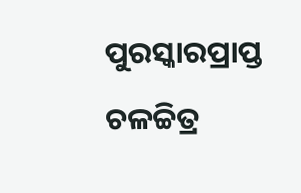ପୁରସ୍କାରପ୍ରାପ୍ତ ଚଳଚ୍ଚିତ୍ର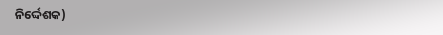ନିର୍ଦ୍ଦେଶକ)